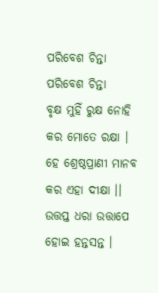ପରିବେଶ ଚିନ୍ତା
ପରିବେଶ ଚିନ୍ତା
ବୃକ୍ଷ ମୁହିଁ ରୁକ୍ଷ ନୋହି
କର ମୋତେ ରକ୍ଷା ।
ହେ ଶ୍ରେଷ୍ଠପ୍ରାଣୀ ମାନବ
କର ଏହା ଦୀକ୍ଷା ।।
ଉତ୍ତପ୍ତ ଧରା ଉତ୍ତାପେ
ହୋଇ ହନ୍ତସନ୍ତ ।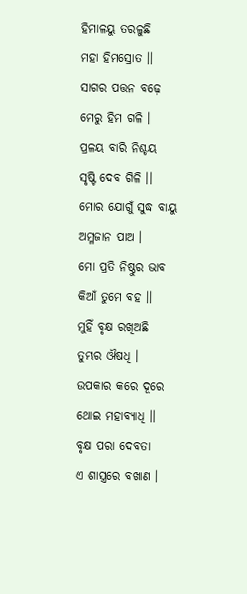ହିମାଳୟୁ ତରଳୁଛି
ମହା ହିମସ୍ରୋତ ।।
ସାଗର ପତ୍ତନ ବଢ଼େ
ମେରୁ ହିମ ଗଳି ।
ପ୍ରଳୟ ବାରି ନିଶ୍ଚୟ
ସୃଷ୍ଟି ଦେବ ଗିଳି ।।
ମୋର ଯୋଗୁଁ ସୁଦ୍ଧ ବାୟୁ
ଅମ୍ଳଜାନ ପାଅ ।
ମୋ ପ୍ରତି ନିଷ୍ଠୁର ଭାବ
କିଆଁ ତୁମେ ବହ ।।
ମୁହିଁ ବୃକ୍ଷ ରଖିଅଛି
ତୁମ୍ଭର ଔଷଧି ।
ଉପକାର କରେ ଦୂରେ
ଥୋଇ ମହାବ୍ୟାଧି ।।
ବୃକ୍ଷ ପରା ଦେବତା
ଏ ଶାସ୍ତ୍ରରେ ବଖାଣ ।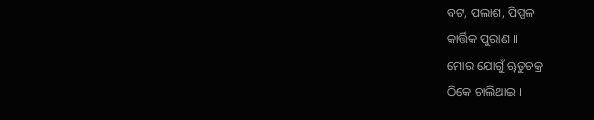ବଟ, ପଲାଶ, ପିପ୍ପଳ
କାର୍ତ୍ତିକ ପୁରାଣ ।।
ମୋର ଯୋଗୁଁ ୠତୁଚକ୍ର
ଠିକେ ଚାଲିଥାଇ ।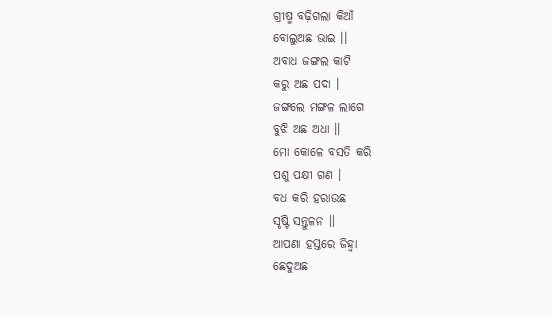ଗ୍ରୀଷ୍ମ ବଢ଼ିଗଲା କିଆଁ
ବୋଲୁଅଛ ଭାଇ ।।
ଅବାଧ ଜଙ୍ଗଲ କାଟି
କରୁ ଅଛ ପଦା ।
ଜଙ୍ଗଲେ ମଙ୍ଗଳ ଲାଗେ
ବୁଝି ଅଛ ଅଧା ।।
ମୋ କୋଳେ ବସତି କରି
ପଶୁ ପକ୍ଷୀ ଗଣ ।
ବଧ କରି ହରାଉଛ
ସୃଷ୍ଟି ସନ୍ତୁଳନ ।।
ଆପଣା ହସ୍ତରେ ଜିହ୍ଵା
ଛେଦୁଅଛ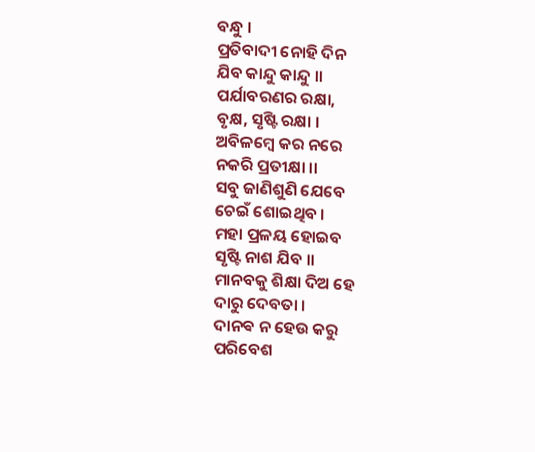ବନ୍ଧୁ ।
ପ୍ରତିବାଦୀ ନୋହି ଦିନ
ଯିବ କାନ୍ଦୁ କାନ୍ଦୁ ।।
ପର୍ଯାବରଣର ରକ୍ଷା,
ବୃକ୍ଷ, ସୃଷ୍ଟି ରକ୍ଷା ।
ଅବିଳମ୍ବେ କର ନରେ
ନକରି ପ୍ରତୀକ୍ଷା ।।
ସବୁ ଜାଣିଶୁଣି ଯେବେ
ଚେଇଁ ଶୋଇଥିବ ।
ମହା ପ୍ରଳୟ ହୋଇବ
ସୃଷ୍ଟି ନାଶ ଯିବ ।।
ମାନବକୁ ଶିକ୍ଷା ଦିଅ ହେ
ଦାରୁ ଦେବତା ।
ଦାନଵ ନ ହେଉ କରୁ
ପରିବେଶ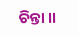ଚିନ୍ତା ।।